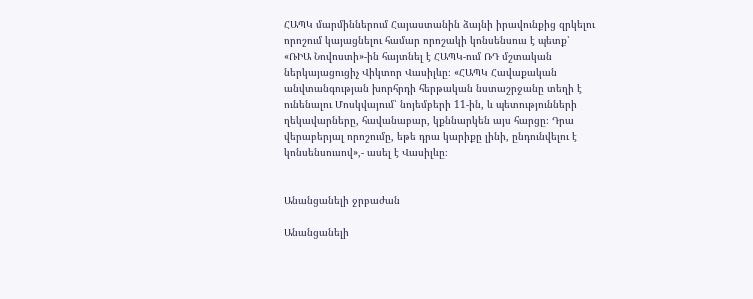ՀԱՊԿ մարմիններում Հայաստանին ձայնի իրավունքից զրկելու որոշում կայացնելու համար որոշակի կոնսենսուս է պետք՝ «ՌԻԱ Նովոստի»-ին հայտնել է ՀԱՊԿ-ում ՌԴ մշտական ներկայացուցիչ Վիկտոր Վասիլևը։ «ՀԱՊԿ Հավաքական անվտանգության խորհրդի հերթական նստաշրջանը տեղի է ունենալու Մոսկվայում՝ նոյեմբերի 11-ին, և պետությունների ղեկավարները, հավանաբար, կքննարկեն այս հարցը։ Դրա վերաբերյալ որոշումը, եթե դրա կարիքը լինի, ընդունվելու է կոնսենսուսով»,- ասել է Վասիլևը։


Անանցանելի ջրբաժան

Անանցանելի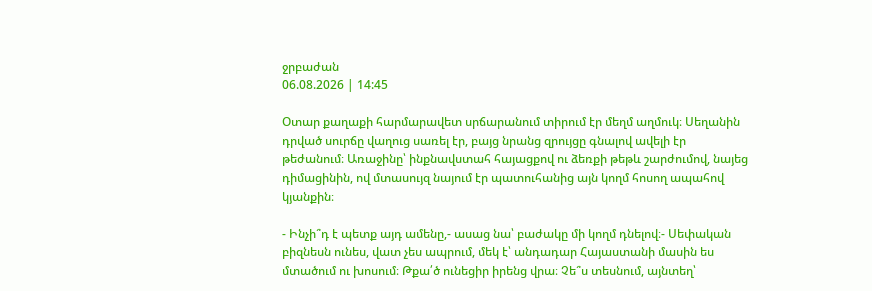ջրբաժան
06.08.2026 | 14:45

Օտար քաղաքի հարմարավետ սրճարանում տիրում էր մեղմ աղմուկ։ Սեղանին դրված սուրճը վաղուց սառել էր, բայց նրանց զրույցը գնալով ավելի էր թեժանում։ Առաջինը՝ ինքնավստահ հայացքով ու ձեռքի թեթև շարժումով, նայեց դիմացինին, ով մտասույզ նայում էր պատուհանից այն կողմ հոսող ապահով կյանքին։

- Ինչի՞դ է պետք այդ ամենը,- ասաց նա՝ բաժակը մի կողմ դնելով։- Սեփական բիզնեսն ունես, վատ չես ապրում, մեկ է՝ անդադար Հայաստանի մասին ես մտածում ու խոսում։ Թքա՛ծ ունեցիր իրենց վրա։ Չե՞ս տեսնում, այնտեղ՝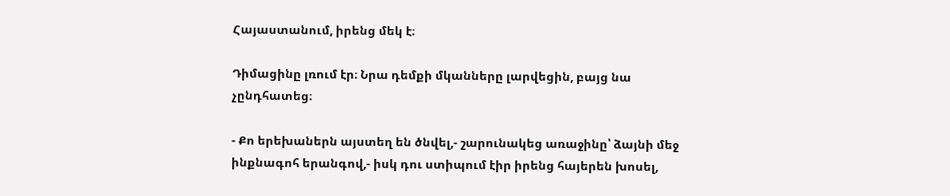Հայաստանում, իրենց մեկ է։

Դիմացինը լռում էր։ Նրա դեմքի մկանները լարվեցին, բայց նա չընդհատեց։

- Քո երեխաներն այստեղ են ծնվել,- շարունակեց առաջինը՝ ձայնի մեջ ինքնագոհ երանգով,- իսկ դու ստիպում էիր իրենց հայերեն խոսել,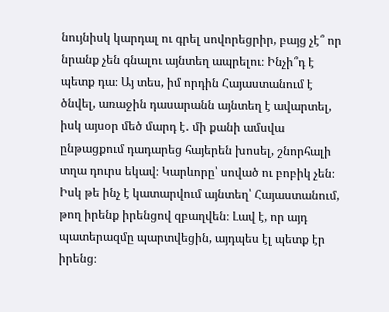նույնիսկ կարդալ ու գրել սովորեցրիր, բայց չէ՞ որ նրանք չեն գնալու այնտեղ ապրելու։ Ինչի՞դ է պետք դա։ Այ տես, իմ որդին Հայաստանում է ծնվել, առաջին դասարանն այնտեղ է ավարտել, իսկ այսօր մեծ մարդ է․ մի քանի ամսվա ընթացքում դադարեց հայերեն խոսել, շնորհալի տղա դուրս եկավ։ Կարևորը՝ սոված ու բոբիկ չեն։ Իսկ թե ինչ է կատարվում այնտեղ՝ Հայաստանում, թող իրենք իրենցով զբաղվեն։ Լավ է, որ այդ պատերազմը պարտվեցին, այդպես էլ պետք էր իրենց։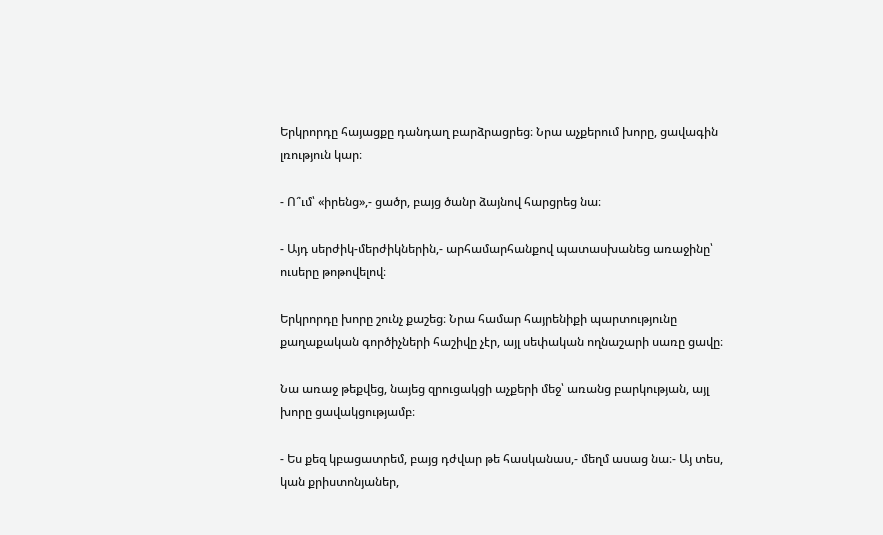Երկրորդը հայացքը դանդաղ բարձրացրեց։ Նրա աչքերում խորը, ցավագին լռություն կար։

- Ո՞ւմ՝ «իրենց»,- ցածր, բայց ծանր ձայնով հարցրեց նա։

- Այդ սերժիկ-մերժիկներին,- արհամարհանքով պատասխանեց առաջինը՝ ուսերը թոթովելով։

Երկրորդը խորը շունչ քաշեց։ Նրա համար հայրենիքի պարտությունը քաղաքական գործիչների հաշիվը չէր, այլ սեփական ողնաշարի սառը ցավը։

Նա առաջ թեքվեց, նայեց զրուցակցի աչքերի մեջ՝ առանց բարկության, այլ խորը ցավակցությամբ։

- Ես քեզ կբացատրեմ, բայց դժվար թե հասկանաս,- մեղմ ասաց նա։- Այ տես, կան քրիստոնյաներ,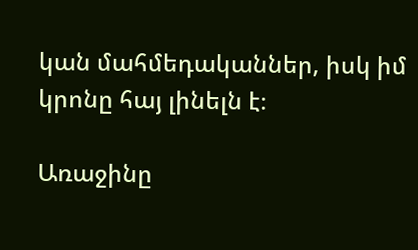կան մահմեդականներ, իսկ իմ կրոնը հայ լինելն է։

Առաջինը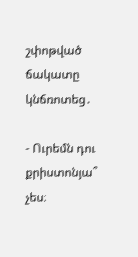շփոթված ճակատը կնճռոտեց․

- Ուրեմն դու քրիստոնյա՞ չես։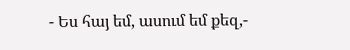- Ես հայ եմ, ասում եմ քեզ,-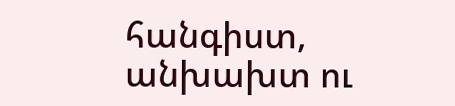հանգիստ, անխախտ ու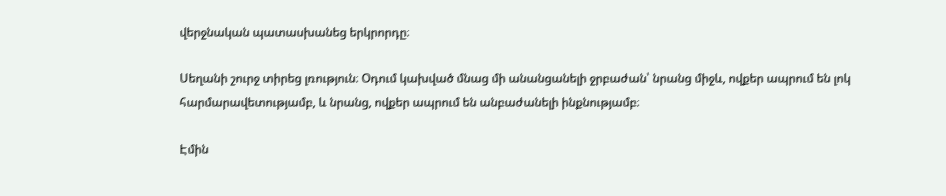վերջնական պատասխանեց երկրորդը։

Սեղանի շուրջ տիրեց լռություն։ Օդում կախված մնաց մի անանցանելի ջրբաժան՝ նրանց միջև, ովքեր ապրում են լոկ հարմարավետությամբ, և նրանց, ովքեր ապրում են անբաժանելի ինքնությամբ։

Էմին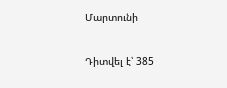Մարտունի

Դիտվել է՝ 385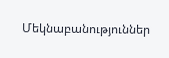Մեկնաբանություններ